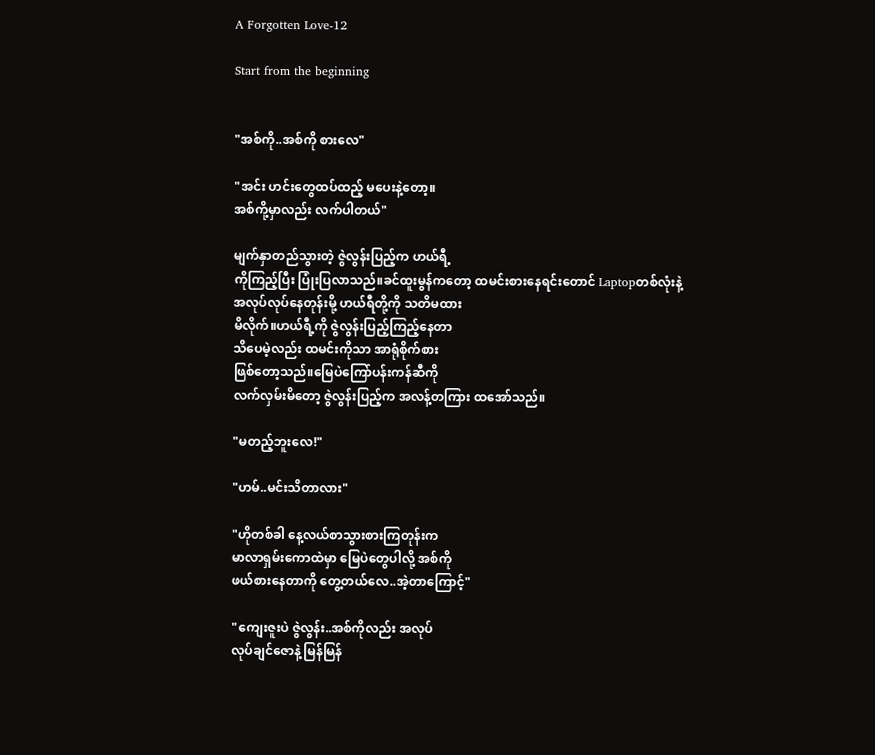A Forgotten Love-12

Start from the beginning


"အစ်ကို..အစ်ကို စားလေ"

"အင်း ဟင်းတွေထပ်ထည့် မပေးနဲ့တော့။
အစ်ကို့မှာလည်း လက်ပါတယ်"

မျက်နှာတည်သွားတဲ့ ဇွဲလွန်းပြည့်က ဟယ်ရီ့
ကိုကြည့်ပြီး ပြုံးပြလာသည်။ခင်ထူးမွန်ကတော့ ထမင်းစားနေရင်းတောင် Laptopတစ်လုံးနဲ့
အလုပ်လုပ်နေတုန်းမို့ ဟယ်ရီတို့ကို သတိမထား
မိလိုက်။ဟယ်ရီ့ကို ဇွဲလွန်းပြည့်ကြည့်နေတာ
သိပေမဲ့လည်း ထမင်းကိုသာ အာရုံစိုက်စား
ဖြစ်တော့သည်။မြေပဲကြော်ပန်းကန်ဆီကို
လက်လှမ်းမိတော့ ဇွဲလွန်းပြည့်က အလန့်တကြား ထအော်သည်။

"မတည့်ဘူးလေ!"

"ဟမ်..မင်းသိတာလား"

"ဟိုတစ်ခါ နေ့လယ်စာသွားစားကြတုန်းက
မာလာရှမ်းကောထဲမှာ မြေပဲတွေပါလို့ အစ်ကို
ဖယ်စားနေတာကို တွေ့တယ်လေ..အဲ့တာကြောင့်"

"ကျေးဇူးပဲ ဇွဲလွန်း..အစ်ကိုလည်း အလုပ်
လုပ်ချင်ဇောနဲ့ မြန်မြန်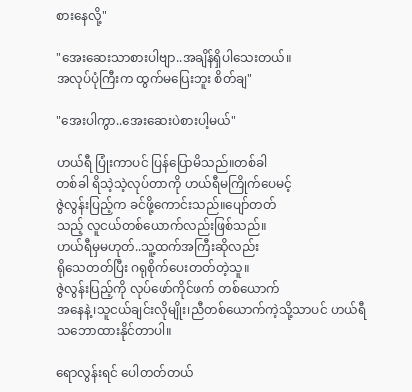စားနေလို့"

"အေးဆေးသာစားပါဗျာ..အချိန်ရှိပါသေးတယ်။
အလုပ်ပုံကြီးက ထွက်မပြေးဘူး စိတ်ချ"

"အေးပါကွာ..အေးဆေးပဲစားပါ့မယ်"

ဟယ်ရီ ပြုံးကာပင် ပြန်ပြောမိသည်။တစ်ခါ
တစ်ခါ ရိသဲ့သဲ့လုပ်တာကို ဟယ်ရီမကြိုက်ပေမင့်
ဇွဲလွန်းပြည့်က ခင်ဖို့ကောင်းသည်။ပျော်တတ်
သည့် လူငယ်တစ်ယောက်လည်းဖြစ်သည်။
ဟယ်ရီမှမဟုတ်..သူ့ထက်အကြီးဆိုလည်း
ရိုသေတတ်ပြီး ဂရုစိုက်ပေးတတ်တဲ့သူ။
ဇွဲလွန်းပြည့်ကို လုပ်ဖော်ကိုင်ဖက် တစ်ယောက်
အနေနဲ့၊သူငယ်ချင်းလိုမျိုး၊ညီတစ်ယောက်ကဲ့သို့သာပင် ဟယ်ရီသဘောထားနိုင်တာပါ။

ရောလွန်းရင် ပေါတတ်တယ်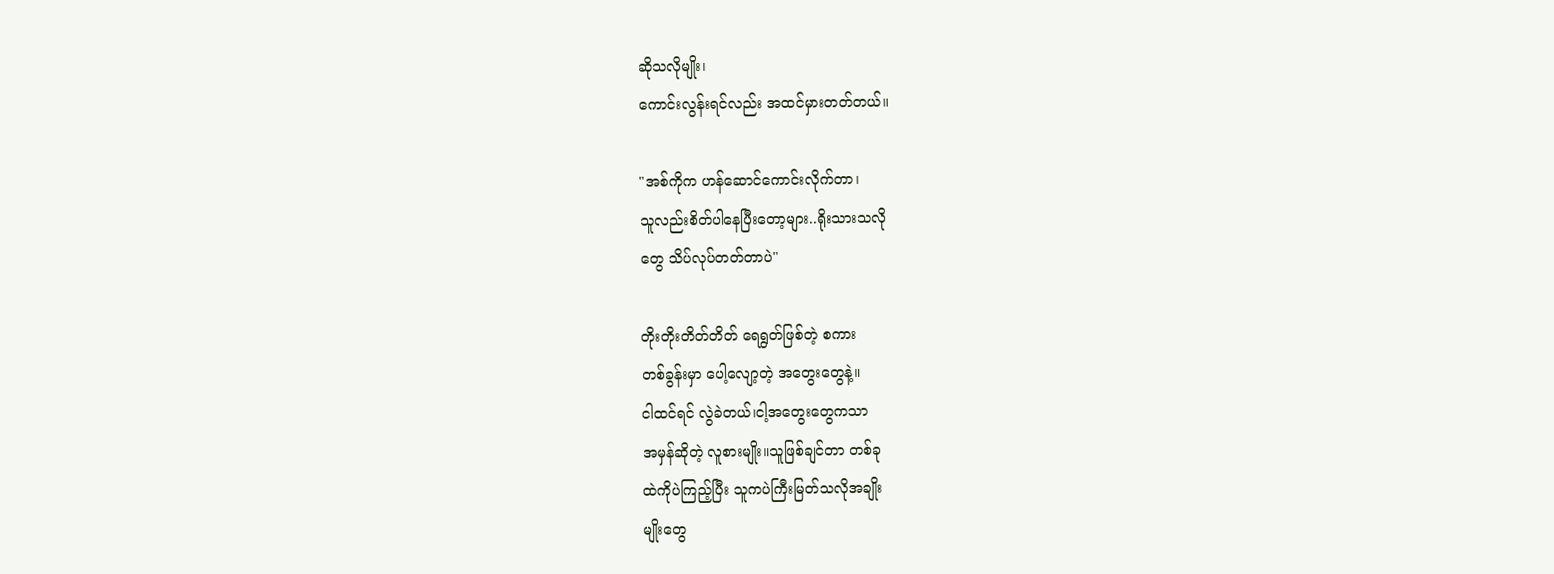ဆိုသလိုမျိုး၊
ကောင်းလွန်းရင်လည်း အထင်မှားတတ်တယ်။

"အစ်ကိုက ဟန်ဆောင်ကောင်းလိုက်တာ၊
သူလည်းစိတ်ပါနေပြီးတော့များ..ရိုးသားသလို
တွေ သိပ်လုပ်တတ်တာပဲ"

တိုးတိုးတိတ်တိတ် ရေရွတ်ဖြစ်တဲ့ စကား
တစ်ခွန်းမှာ ပေါ့လျော့တဲ့ အတွေးတွေနဲ့။
ငါထင်ရင် လွဲခဲတယ်၊ငါ့အတွေးတွေကသာ
အမှန်ဆိုတဲ့ လူစားမျိုး။သူဖြစ်ချင်တာ တစ်ခု
ထဲကိုပဲကြည့်ပြီး သူကပဲကြီးမြတ်သလိုအချိုး
မျိုးတွေ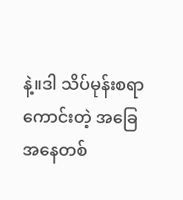နဲ့။ဒါ သိပ်မုန်းစရာကောင်းတဲ့ အခြေ
အနေတစ်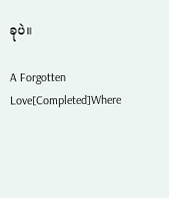ခုပဲ။

A Forgotten Love[Completed]Where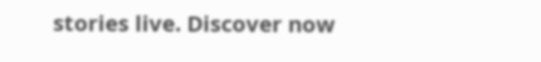stories live. Discover now